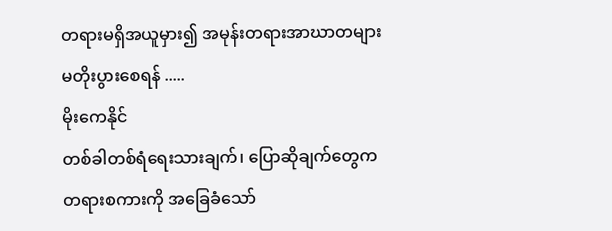တရားမရှိအယူမှား၍ အမုန်းတရားအာဃာတများ မတိုးပွားစေရန် .....
မိုးကေနိုင်
တစ်ခါတစ်ရံရေးသားချက်၊ ပြောဆိုချက်တွေက တရားစကားကို အခြေခံသော်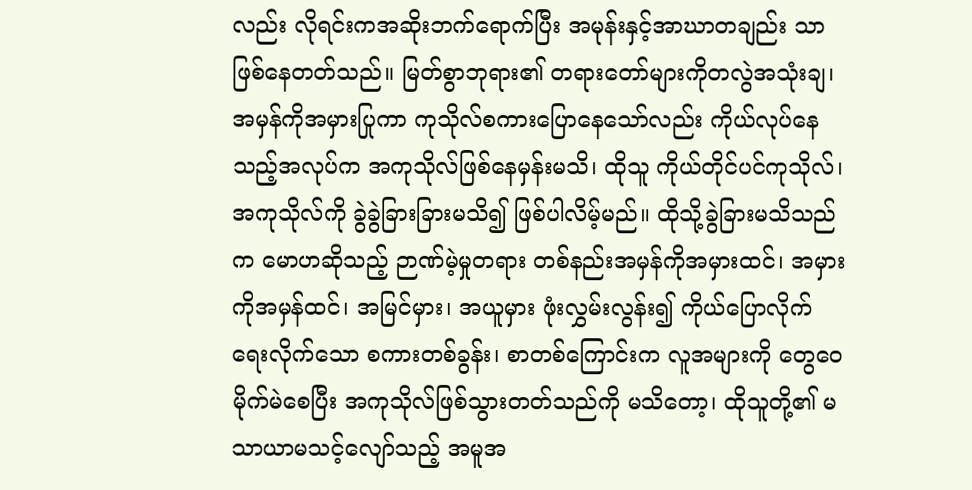လည်း လိုရင်းကအဆိုးဘက်ရောက်ပြီး အမုန်းနှင့်အာဃာတချည်း သာဖြစ်နေတတ်သည်။ မြတ်စွာဘုရား၏ တရားတော်များကိုတလွဲအသုံးချ၊ အမှန်ကိုအမှားပြုကာ ကုသိုလ်စကားပြောနေသော်လည်း ကိုယ်လုပ်နေသည့်အလုပ်က အကုသိုလ်ဖြစ်နေမှန်းမသိ၊ ထိုသူ ကိုယ်တိုင်ပင်ကုသိုလ်၊ အကုသိုလ်ကို ခွဲခွဲခြားခြားမသိ၍ ဖြစ်ပါလိမ့်မည်။ ထိုသို့ခွဲခြားမသိသည်က မောဟဆိုသည့် ဉာဏ်မဲ့မှုတရား တစ်နည်းအမှန်ကိုအမှားထင်၊ အမှားကိုအမှန်ထင်၊ အမြင်မှား၊ အယူမှား ဖုံးလွှမ်းလွန်း၍ ကိုယ်ပြောလိုက် ရေးလိုက်သော စကားတစ်ခွန်း၊ စာတစ်ကြောင်းက လူအများကို တွေဝေမိုက်မဲစေပြီး အကုသိုလ်ဖြစ်သွားတတ်သည်ကို မသိတော့၊ ထိုသူတို့၏ မသာယာမသင့်လျော်သည့် အမူအ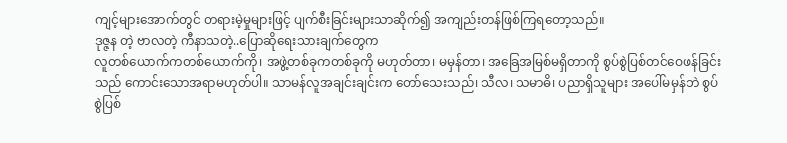ကျင့်များအောက်တွင် တရားမဲ့မှုများဖြင့် ပျက်စီးခြင်းများသာဆိုက်၍ အကျည်းတန်ဖြစ်ကြရတော့သည်။
ဒုဇ္ဇန တဲ့ ဗာလတဲ့ ကီနာသတဲ့..ပြောဆိုရေးသားချက်တွေက
လူတစ်ယောက်ကတစ်ယောက်ကို၊ အဖွဲ့တစ်ခုကတစ်ခုကို မဟုတ်တာ၊ မမှန်တာ၊ အခြေအမြစ်မရှိတာကို စွပ်စွဲပြစ်တင်ဝေဖန်ခြင်းသည် ကောင်းသောအရာမဟုတ်ပါ။ သာမန်လူအချင်းချင်းက တော်သေးသည်၊ သီလ၊ သမာဓိ၊ ပညာရှိသူများ အပေါ်မမှန်ဘဲ စွပ်စွဲပြစ်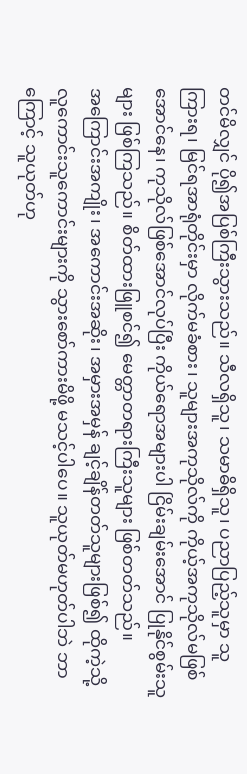တင်မိလျှင် ပို၍အပြစ်ကြီးသွားသည်။ သီလရှိသူ၊ သမာဓိရှိသူ၊ ပညာပြည့်သူမှာ သူကြားရ၊ မြင်ရအာရုံတိုင်းမှာ လိုက်မခံစား၊ သူများအကုသိုလ်ကို ကိုယ့်အကုသိုလ်မဖြစ်အောင်နေ၊ ကုသိုလ်ဖြစ်အောင်လုပ်ပြီး ကိုယ်ရောအများပါ ငြိမ်းချမ်းအောင် ပြုနိုင်စွမ်းသူများ ဖြစ်ကြသည်။ စိတ်ထားဖြူစင်၍ မေတ္တာတရားကြီးသူများ ဖြစ်တတ်သည်။
အကြောင်းအကျိုး၊ အကောင်းအဆိုး၊ အမှားအမှန် ချင့်ချိန်တတ်သူများဖြစ်၍ ထိုကဲ့သို့ လူကောင်းသူကောင်းများကို သွားစော်ကားမိဖို့ မသင့်ပါပေ။ သူယုတ်မဟုတ်ပါဘဲ ဘာကြောင့် သူယုတ်ဟု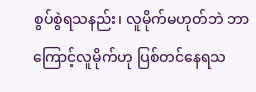စွပ်စွဲရသနည်း၊ လူမိုက်မဟုတ်ဘဲ ဘာကြောင့်လူမိုက်ဟု ပြစ်တင်နေရသ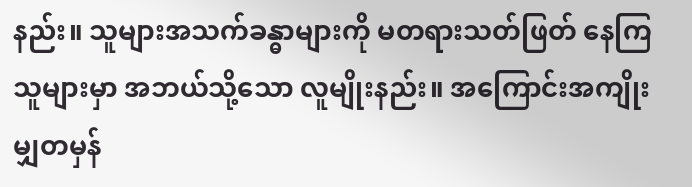နည်း။ သူများအသက်ခန္ဓာများကို မတရားသတ်ဖြတ် နေကြသူများမှာ အဘယ်သို့သော လူမျိုးနည်း။ အကြောင်းအကျိုး မျှတမှန်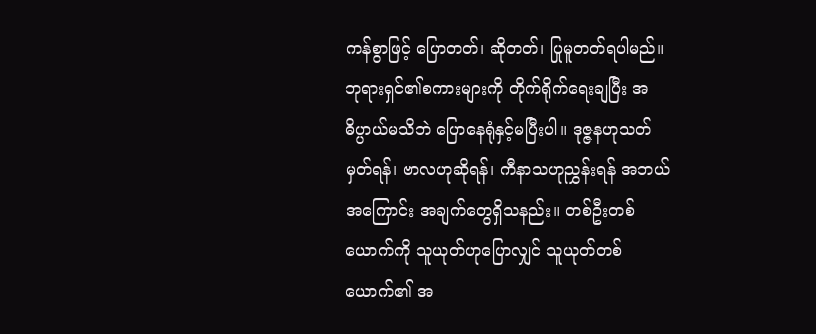ကန်စွာဖြင့် ပြောတတ်၊ ဆိုတတ်၊ ပြုမူတတ်ရပါမည်။ ဘုရားရှင်၏စကားများကို တိုက်ရိုက်ရေးချပြီး အဓိပ္ပာယ်မသိဘဲ ပြောနေရုံနှင့်မပြီးပါ။ ဒုဇ္ဇနဟုသတ်မှတ်ရန်၊ ဗာလဟုဆိုရန်၊ ကီနာသဟုညွှန်းရန် အဘယ်အကြောင်း အချက်တွေရှိသနည်း။ တစ်ဦးတစ်ယောက်ကို သူယုတ်ဟုပြောလျှင် သူယုတ်တစ်ယောက်၏ အ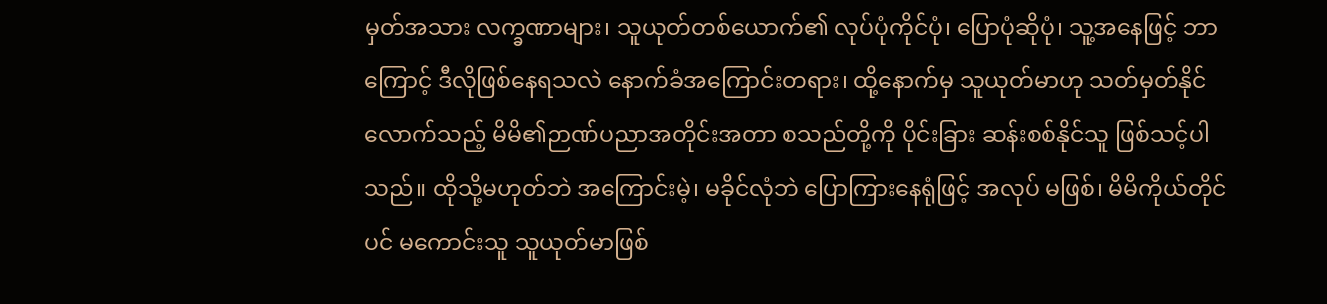မှတ်အသား လက္ခဏာများ၊ သူယုတ်တစ်ယောက်၏ လုပ်ပုံကိုင်ပုံ၊ ပြောပုံဆိုပုံ၊ သူ့အနေဖြင့် ဘာကြောင့် ဒီလိုဖြစ်နေရသလဲ နောက်ခံအကြောင်းတရား၊ ထို့နောက်မှ သူယုတ်မာဟု သတ်မှတ်နိုင်လောက်သည့် မိမိ၏ဉာဏ်ပညာအတိုင်းအတာ စသည်တို့ကို ပိုင်းခြား ဆန်းစစ်နိုင်သူ ဖြစ်သင့်ပါသည်။ ထိုသို့မဟုတ်ဘဲ အကြောင်းမဲ့၊ မခိုင်လုံဘဲ ပြောကြားနေရုံဖြင့် အလုပ် မဖြစ်၊ မိမိကိုယ်တိုင်ပင် မကောင်းသူ သူယုတ်မာဖြစ်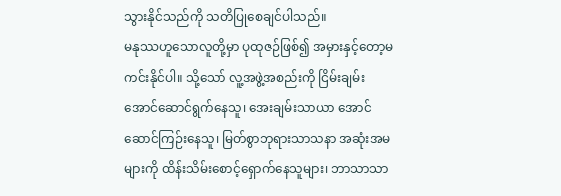သွားနိုင်သည်ကို သတိပြုစေချင်ပါသည်။
မနုဿဟူသောလူတို့မှာ ပုထုဇဉ်ဖြစ်၍ အမှားနှင့်တော့မကင်းနိုင်ပါ။ သို့သော် လူ့အဖွဲ့အစည်းကို ငြိမ်းချမ်းအောင်ဆောင်ရွက်နေသူ၊ အေးချမ်းသာယာ အောင်ဆောင်ကြဉ်းနေသူ၊ မြတ်စွာဘုရားသာသနာ အဆုံးအမများကို ထိန်းသိမ်းစောင့်ရှောက်နေသူများ၊ ဘာသာသာ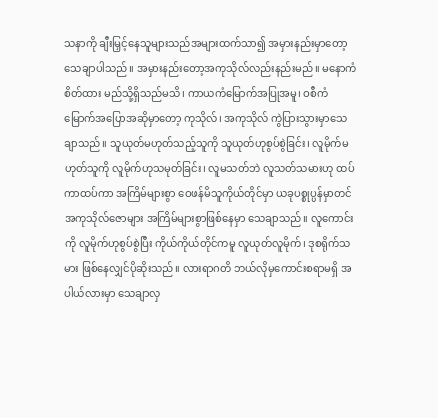သနာကို ချီးမြှင့်နေသူများသည်အများထက်သာ၍ အမှားနည်းမှာတော့ သေချာပါသည်။ အမှားနည်းတော့အကုသိုလ်လည်းနည်းမည်။ မနောကံစိတ်ထား မည်သို့ရှိသည်မသိ၊ ကာယကံမြောက်အပြုအမူ၊ ဝစီကံမြောက်အပြောအဆိုမှာတော့ ကုသိုလ်၊ အကုသိုလ် ကွဲပြားသွားမှာသေချာသည်။ သူယုတ်မဟုတ်သည့်သူကို သူယုတ်ဟုစွပ်စွဲခြင်း၊ လူမိုက်မဟုတ်သူကို လူမိုက်ဟုသမုတ်ခြင်း၊ လူမသတ်ဘဲ လူသတ်သမားဟု ထပ်ကာထပ်ကာ အကြိမ်များစွာ ဝေဖန်မိသူကိုယ်တိုင်မှာ ယခုပစ္စုပ္ပန်မှာတင် အကုသိုလ်ဇောများ အကြိမ်များစွာဖြစ်နေမှာ သေချာသည်။ လူကောင်းကို လူမိုက်ဟုစွပ်စွဲပြီး ကိုယ်ကိုယ်တိုင်ကမူ လူယုတ်လူမိုက်၊ ဒုစရိုက်သမား ဖြစ်နေလျှင်ပိုဆိုးသည်။ လားရာဂတိ ဘယ်လိုမှကောင်းစရာမရှိ အပါယ်လားမှာ သေချာလှ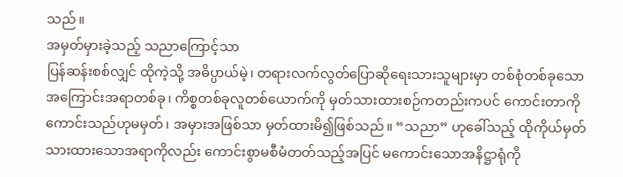သည်။
အမှတ်မှားခဲ့သည့် သညာကြောင့်သာ
ပြန်ဆန်းစစ်လျှင် ထိုကဲ့သို့ အဓိပ္ပာယ်မဲ့၊ တရားလက်လွတ်ပြောဆိုရေးသားသူများမှာ တစ်စုံတစ်ခုသော အကြောင်းအရာတစ်ခု၊ ကိစ္စတစ်ခုလူတစ်ယောက်ကို မှတ်သားထားစဉ်ကတည်းကပင် ကောင်းတာကို ကောင်းသည်ဟုမမှတ်၊ အမှားအဖြစ်သာ မှတ်ထားမိ၍ဖြစ်သည်။ “သညာ” ဟုခေါ်သည့် ထိုကိုယ်မှတ်သားထားသောအရာကိုလည်း ကောင်းစွာမစီမံတတ်သည့်အပြင် မကောင်းသောအနိဋ္ဌာရုံကို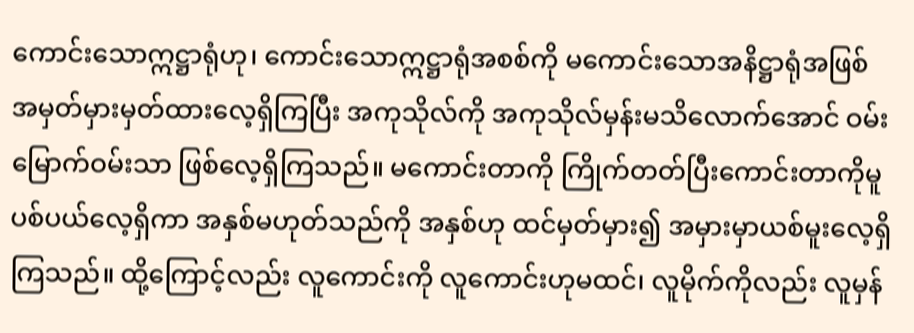ကောင်းသောဣဋ္ဌာရုံဟု၊ ကောင်းသောဣဋ္ဌာရုံအစစ်ကို မကောင်းသောအနိဋ္ဌာရုံအဖြစ် အမှတ်မှားမှတ်ထားလေ့ရှိကြပြီး အကုသိုလ်ကို အကုသိုလ်မှန်းမသိလောက်အောင် ဝမ်းမြောက်ဝမ်းသာ ဖြစ်လေ့ရှိကြသည်။ မကောင်းတာကို ကြိုက်တတ်ပြီးကောင်းတာကိုမူ ပစ်ပယ်လေ့ရှိကာ အနှစ်မဟုတ်သည်ကို အနှစ်ဟု ထင်မှတ်မှား၍ အမှားမှာယစ်မူးလေ့ရှိကြသည်။ ထို့ကြောင့်လည်း လူကောင်းကို လူကောင်းဟုမထင်၊ လူမိုက်ကိုလည်း လူမှန်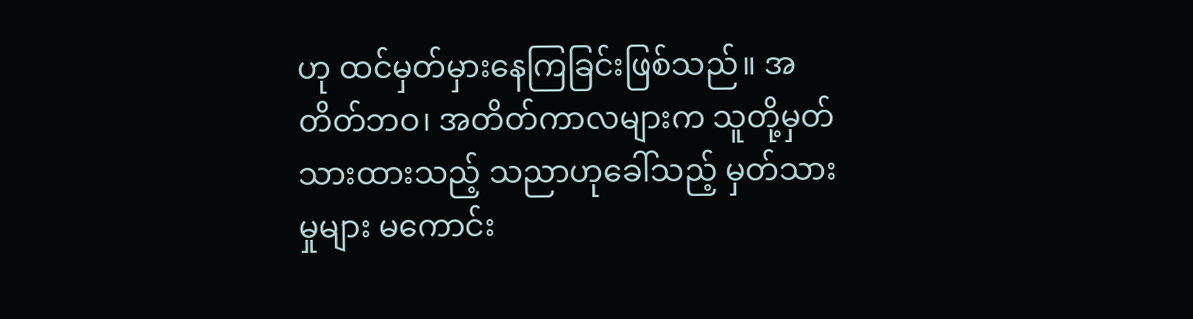ဟု ထင်မှတ်မှားနေကြခြင်းဖြစ်သည်။ အတိတ်ဘဝ၊ အတိတ်ကာလများက သူတို့မှတ်သားထားသည့် သညာဟုခေါ်သည့် မှတ်သားမှုများ မကောင်း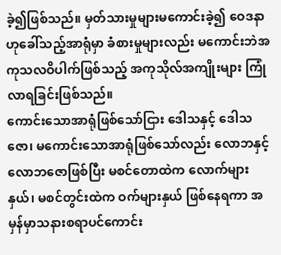ခဲ့၍ဖြစ်သည်။ မှတ်သားမှုများမကောင်းခဲ့၍ ဝေဒနာဟုခေါ်သည့်အာရုံမှာ ခံစားမှုများလည်း မကောင်းဘဲအကုသလဝိပါက်ဖြစ်သည့် အကုသိုလ်အကျိုးများ ကြုံလာရခြင်းဖြစ်သည်။
ကောင်းသောအာရုံဖြစ်သော်ငြား ဒေါသနှင့် ဒေါသဇော၊ မကောင်းသောအာရုံဖြစ်သော်လည်း လောဘနှင့် လောဘဇောဖြစ်ပြီး မစင်တောထဲက လောက်များနှယ်၊ မစင်တွင်းထဲက ဝက်များနှယ် ဖြစ်နေရကာ အမှန်မှာသနားစရာပင်ကောင်း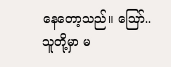နေတော့သည်။ ဪ..သူတို့မှာ မ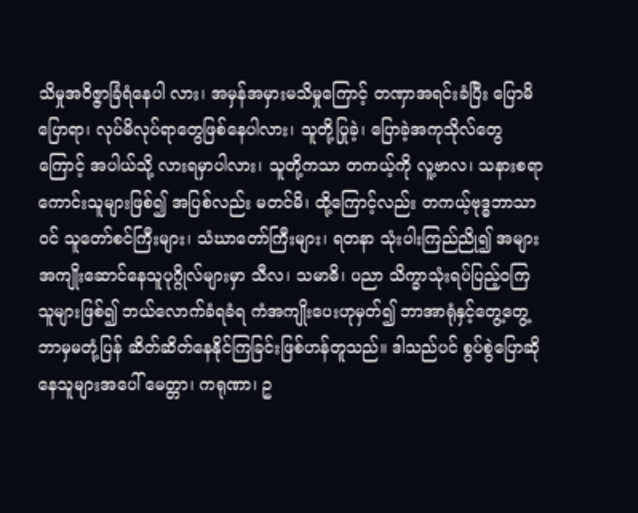သိမှုအဝိဇ္ဇာခြံရံနေပါ လား၊ အမှန်အမှားမသိမှုကြောင့် တဏှာအရင်းခံပြီး ပြောမိပြောရာ၊ လုပ်မိလုပ်ရာတွေဖြစ်နေပါလား၊ သူတို့ပြုခဲ့၊ ပြောခဲ့အကုသိုလ်တွေကြောင့် အပါယ်သို့ လားရမှာပါလား၊ သူတို့ကသာ တကယ့်ကို လူ့ဗာလ၊ သနားစရာကောင်းသူများဖြစ်၍ အပြစ်လည်း မတင်မိ၊ ထို့ကြောင့်လည်း တကယ့်ဗုဒ္ဓဘာသာဝင် သူတော်စင်ကြီးများ၊ သံဃာတော်ကြီးများ၊ ရတနာ သုံးပါးကြည်ညို၍ အများအကျိုးဆောင်နေသူပုဂ္ဂိုလ်များမှာ သီလ၊ သမာဓိ၊ ပညာ သိက္ခာသုံးရပ်ပြည့်ဝကြ သူများဖြစ်၍ ဘယ်လောက်ခံရခံရ ကံအကျိုးပေးဟုမှတ်၍ ဘာအာရုံနှင့်တွေ့တွေ့ ဘာမှမတုံ့ပြန် ဆိတ်ဆိတ်နေနိုင်ကြခြင်းဖြစ်ဟန်တူသည်။ ဒါသည်ပင် စွပ်စွဲပြောဆိုနေသူများအပေါ် မေတ္တာ၊ ကရုဏာ၊ ဥ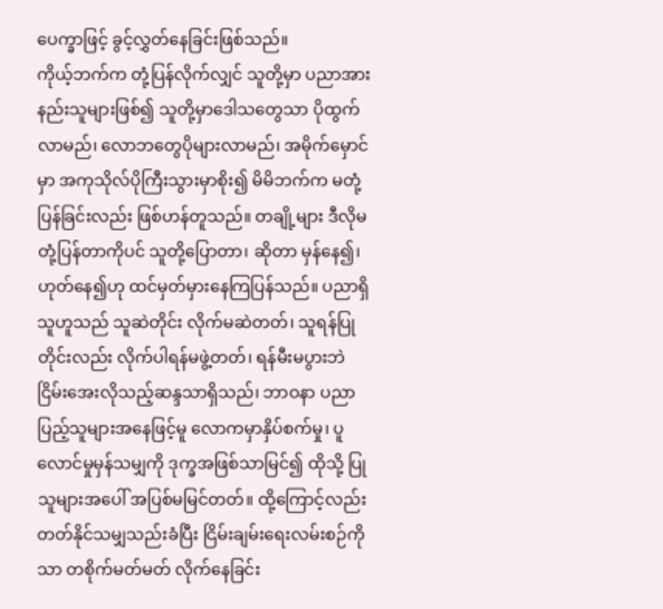ပေက္ခာဖြင့် ခွင့်လွှတ်နေခြင်းဖြစ်သည်။
ကိုယ့်ဘက်က တုံ့ပြန်လိုက်လျှင် သူတို့မှာ ပညာအားနည်းသူများဖြစ်၍ သူတို့မှာဒေါသတွေသာ ပိုထွက်လာမည်၊ လောဘတွေပိုများလာမည်၊ အမိုက်မှောင်မှာ အကုသိုလ်ပိုကြီးသွားမှာစိုး၍ မိမိဘက်က မတုံ့ပြန်ခြင်းလည်း ဖြစ်ဟန်တူသည်။ တချို့များ ဒီလိုမတုံ့ပြန်တာကိုပင် သူတို့ပြောတာ၊ ဆိုတာ မှန်နေ၍၊ ဟုတ်နေ၍ဟု ထင်မှတ်မှားနေကြပြန်သည်။ ပညာရှိသူဟူသည် သူဆဲတိုင်း လိုက်မဆဲတတ်၊ သူရန်ပြုတိုင်းလည်း လိုက်ပါရန်မဖွဲ့တတ်၊ ရန်မီးမပွားဘဲ ငြိမ်းအေးလိုသည့်ဆန္ဒသာရှိသည်၊ ဘာဝနာ ပညာပြည့်သူများအနေဖြင့်မူ လောကမှာနှိပ်စက်မှု၊ ပူလောင်မှုမှန်သမျှကို ဒုက္ခအဖြစ်သာမြင်၍ ထိုသို့ ပြုသူများအပေါ် အပြစ်မမြင်တတ်။ ထို့ကြောင့်လည်း တတ်နိုင်သမျှသည်းခံပြီး ငြိမ်းချမ်းရေးလမ်းစဉ်ကိုသာ တစိုက်မတ်မတ် လိုက်နေခြင်း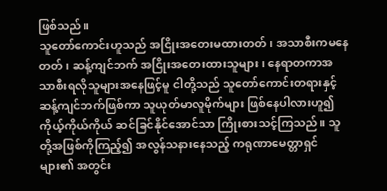ဖြစ်သည်။
သူတော်ကောင်းဟူသည် အငြိုးအတေးမထားတတ်၊ အသာစီးကမနေတတ်၊ ဆန့်ကျင်ဘက် အငြိုးအတေးထားသူများ၊ နေရာတကာအသာစီးရလိုသူများအနေဖြင့်မူ ငါတို့သည် သူတော်ကောင်းတရားနှင့် ဆန့်ကျင်ဘက်ဖြစ်ကာ သူယုတ်မာလူမိုက်များ ဖြစ်နေပါလားဟူ၍ ကိုယ့်ကိုယ်ကိုယ် ဆင်ခြင်နိုင်အောင်သာ ကြိုးစားသင့်ကြသည်။ သူတို့အဖြစ်ကိုကြည့်၍ အလွန်သနားနေသည့် ကရုဏာမေတ္တာရှင်များ၏ အတွင်း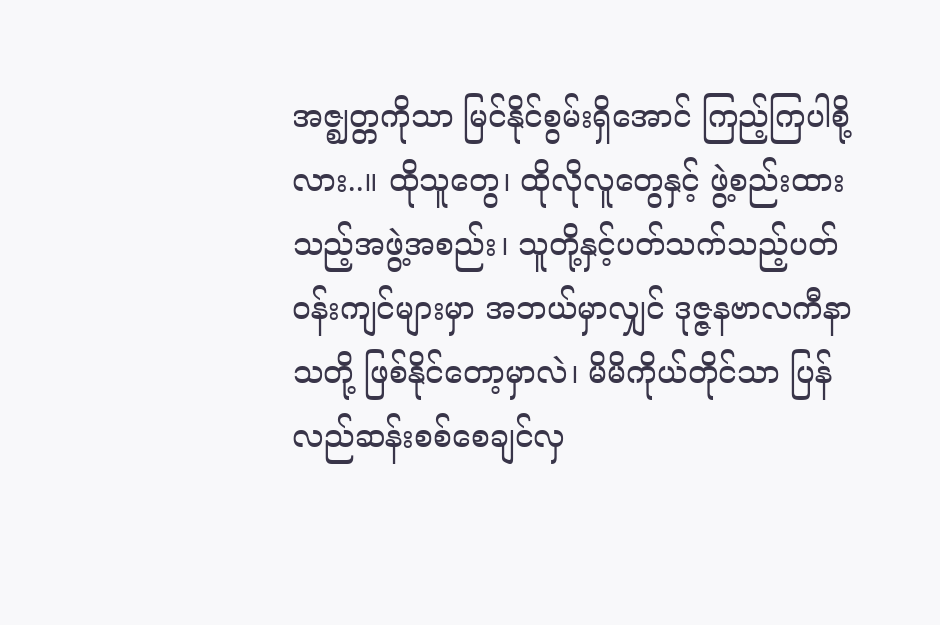အဇ္ဈတ္တကိုသာ မြင်နိုင်စွမ်းရှိအောင် ကြည့်ကြပါစို့လား..။ ထိုသူတွေ၊ ထိုလိုလူတွေနှင့် ဖွဲ့စည်းထားသည့်အဖွဲ့အစည်း၊ သူတို့နှင့်ပတ်သက်သည့်ပတ်ဝန်းကျင်များမှာ အဘယ်မှာလျှင် ဒုဇ္ဇနဗာလကီနာသတို့ ဖြစ်နိုင်တော့မှာလဲ၊ မိမိကိုယ်တိုင်သာ ပြန်လည်ဆန်းစစ်စေချင်လှ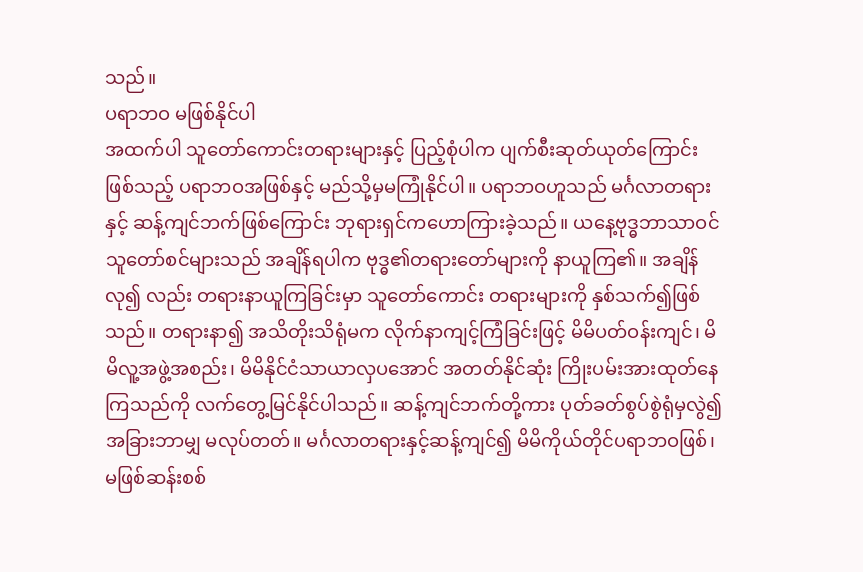သည်။
ပရာဘဝ မဖြစ်နိုင်ပါ
အထက်ပါ သူတော်ကောင်းတရားများနှင့် ပြည့်စုံပါက ပျက်စီးဆုတ်ယုတ်ကြောင်းဖြစ်သည့် ပရာဘဝအဖြစ်နှင့် မည်သို့မှမကြုံနိုင်ပါ။ ပရာဘဝဟူသည် မင်္ဂလာတရားနှင့် ဆန့်ကျင်ဘက်ဖြစ်ကြောင်း ဘုရားရှင်ကဟောကြားခဲ့သည်။ ယနေ့ဗုဒ္ဓဘာသာဝင်သူတော်စင်များသည် အချိန်ရပါက ဗုဒ္ဓ၏တရားတော်များကို နာယူကြ၏။ အချိန်လု၍ လည်း တရားနာယူကြခြင်းမှာ သူတော်ကောင်း တရားများကို နှစ်သက်၍ဖြစ်သည်။ တရားနာ၍ အသိတိုးသိရုံမက လိုက်နာကျင့်ကြံခြင်းဖြင့် မိမိပတ်ဝန်းကျင်၊ မိမိလူ့အဖွဲ့အစည်း၊ မိမိနိုင်ငံသာယာလှပအောင် အတတ်နိုင်ဆုံး ကြိုးပမ်းအားထုတ်နေကြသည်ကို လက်တွေ့မြင်နိုင်ပါသည်။ ဆန့်ကျင်ဘက်တို့ကား ပုတ်ခတ်စွပ်စွဲရုံမှလွဲ၍ အခြားဘာမျှ မလုပ်တတ်။ မင်္ဂလာတရားနှင့်ဆန့်ကျင်၍ မိမိကိုယ်တိုင်ပရာဘဝဖြစ်၊ မဖြစ်ဆန်းစစ်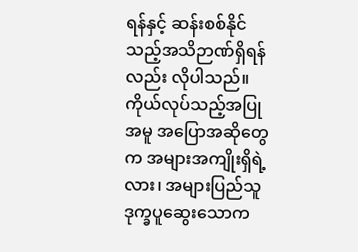ရန်နှင့် ဆန်းစစ်နိုင်သည့်အသိဉာဏ်ရှိရန်လည်း လိုပါသည်။
ကိုယ်လုပ်သည့်အပြုအမူ အပြောအဆိုတွေက အများအကျိုးရှိရဲ့လား၊ အများပြည်သူဒုက္ခပူဆွေးသောက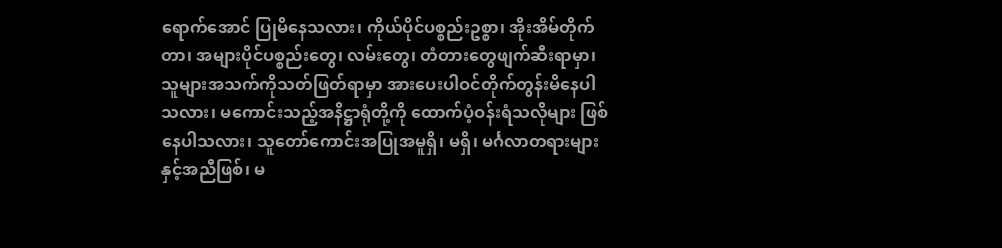ရောက်အောင် ပြုမိနေသလား၊ ကိုယ်ပိုင်ပစ္စည်းဥစ္စာ၊ အိုးအိမ်တိုက်တာ၊ အများပိုင်ပစ္စည်းတွေ၊ လမ်းတွေ၊ တံတားတွေဖျက်ဆီးရာမှာ၊ သူများအသက်ကိုသတ်ဖြတ်ရာမှာ အားပေးပါဝင်တိုက်တွန်းမိနေပါသလား၊ မကောင်းသည့်အနိဋ္ဌာရုံတို့ကို ထောက်ပံ့ဝန်းရံသလိုများ ဖြစ်နေပါသလား၊ သူတော်ကောင်းအပြုအမူရှိ၊ မရှိ၊ မင်္ဂလာတရားများနှင့်အညီဖြစ်၊ မ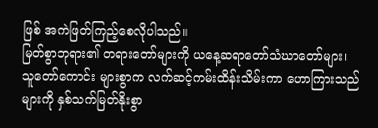ဖြစ် အကဲဖြတ်ကြည့်စေလိုပါသည်။
မြတ်စွာဘုရား၏ တရားတော်များကို ယနေ့ဆရာတော်သံဃာတော်များ၊ သူတော်ကောင်း များစွာက လက်ဆင့်ကမ်းထိန်းသိမ်းကာ ဟောကြားသည်များကို နှစ်သက်မြတ်နိုးစွာ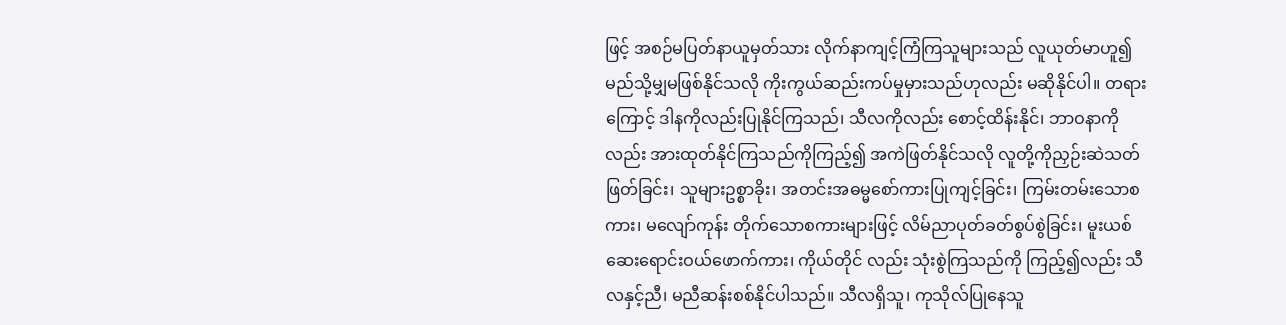ဖြင့် အစဉ်မပြတ်နာယူမှတ်သား လိုက်နာကျင့်ကြံကြသူများသည် လူယုတ်မာဟူ၍ မည်သို့မျှမဖြစ်နိုင်သလို ကိုးကွယ်ဆည်းကပ်မှုမှားသည်ဟုလည်း မဆိုနိုင်ပါ။ တရားကြောင့် ဒါနကိုလည်းပြုနိုင်ကြသည်၊ သီလကိုလည်း စောင့်ထိန်းနိုင်၊ ဘာဝနာကိုလည်း အားထုတ်နိုင်ကြသည်ကိုကြည့်၍ အကဲဖြတ်နိုင်သလို လူတို့ကိုညှဉ်းဆဲသတ်ဖြတ်ခြင်း၊ သူများဥစ္စာခိုး၊ အတင်းအဓမ္မစော်ကားပြုကျင့်ခြင်း၊ ကြမ်းတမ်းသောစကား၊ မလျော်ကုန်း တိုက်သောစကားများဖြင့် လိမ်ညာပုတ်ခတ်စွပ်စွဲခြင်း၊ မူးယစ်ဆေးရောင်းဝယ်ဖောက်ကား၊ ကိုယ်တိုင် လည်း သုံးစွဲကြသည်ကို ကြည့်၍လည်း သီလနှင့်ညီ၊ မညီဆန်းစစ်နိုင်ပါသည်။ သီလရှိသူ၊ ကုသိုလ်ပြုနေသူ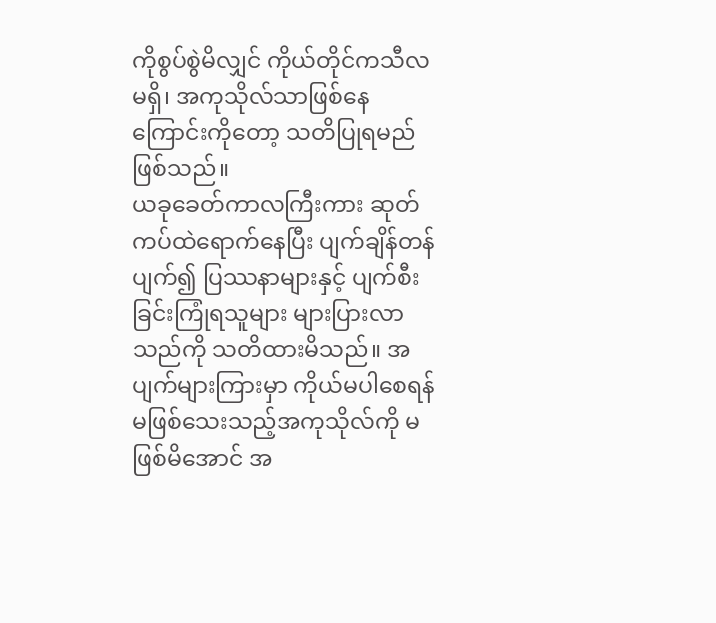ကိုစွပ်စွဲမိလျှင် ကိုယ်တိုင်ကသီလမရှိ၊ အကုသိုလ်သာဖြစ်နေကြောင်းကိုတော့ သတိပြုရမည်ဖြစ်သည်။
ယခုခေတ်ကာလကြီးကား ဆုတ်ကပ်ထဲရောက်နေပြီး ပျက်ချိန်တန်ပျက်၍ ပြဿနာများနှင့် ပျက်စီးခြင်းကြုံရသူများ များပြားလာသည်ကို သတိထားမိသည်။ အပျက်များကြားမှာ ကိုယ်မပါစေရန် မဖြစ်သေးသည့်အကုသိုလ်ကို မဖြစ်မိအောင် အ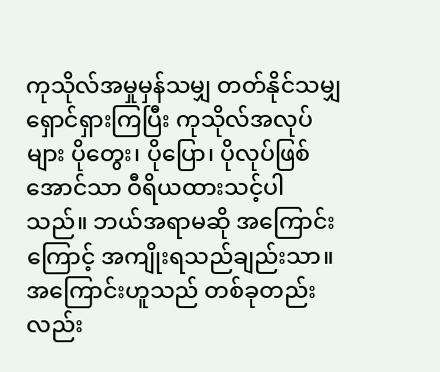ကုသိုလ်အမှုမှန်သမျှ တတ်နိုင်သမျှ ရှောင်ရှားကြပြီး ကုသိုလ်အလုပ်များ ပိုတွေး၊ ပိုပြော၊ ပိုလုပ်ဖြစ်အောင်သာ ဝီရိယထားသင့်ပါသည်။ ဘယ်အရာမဆို အကြောင်းကြောင့် အကျိုးရသည်ချည်းသာ။ အကြောင်းဟူသည် တစ်ခုတည်းလည်း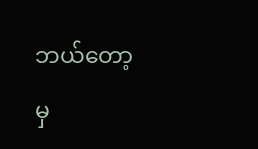ဘယ်တော့မှ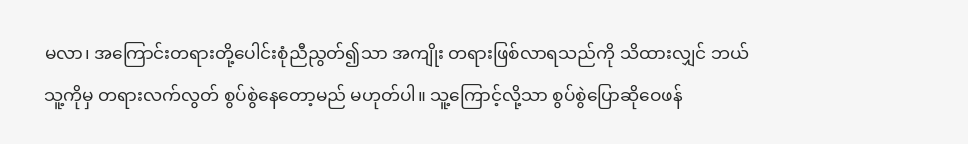မလာ၊ အကြောင်းတရားတို့ပေါင်းစုံညီညွတ်၍သာ အကျိုး တရားဖြစ်လာရသည်ကို သိထားလျှင် ဘယ်သူ့ကိုမှ တရားလက်လွတ် စွပ်စွဲနေတော့မည် မဟုတ်ပါ။ သူ့ကြောင့်လို့သာ စွပ်စွဲပြောဆိုဝေဖန်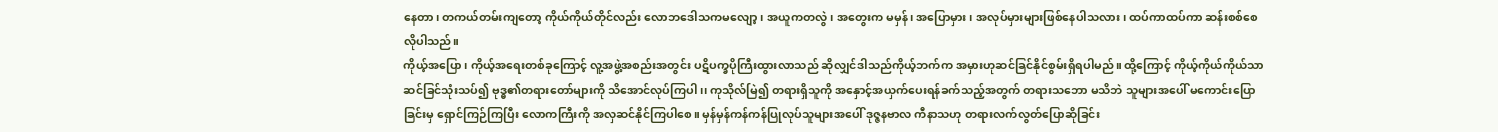နေတာ၊ တကယ်တမ်းကျတော့ ကိုယ်ကိုယ်တိုင်လည်း လောဘဒေါသကမလျော့၊ အယူကတလွဲ၊ အတွေးက မမှန်၊ အပြောမှား၊ အလုပ်မှားများဖြစ်နေပါသလား၊ ထပ်ကာထပ်ကာ ဆန်းစစ်စေလိုပါသည်။
ကိုယ့်အပြော၊ ကိုယ့်အရေးတစ်ခုကြောင့် လူ့အဖွဲ့အစည်းအတွင်း ပဋိပက္ခပိုကြီးထွားလာသည် ဆိုလျှင်ဒါသည်ကိုယ့်ဘက်က အမှားဟုဆင်ခြင်နိုင်စွမ်းရှိရပါမည်။ ထို့ကြောင့် ကိုယ့်ကိုယ်ကိုယ်သာ ဆင်ခြင်သုံးသပ်၍ ဗုဒ္ဓ၏တရားတော်များကို သိအောင်လုပ်ကြပါ၊၊ ကုသိုလ်မြဲ၍ တရားရှိသူကို အနှောင့်အယှက်ပေးရန်ခက်သည့်အတွက် တရားသဘော မသိဘဲ သူများအပေါ် မကောင်းပြောခြင်းမှ ရှောင်ကြဉ်ကြပြီး လောကကြီးကို အလှဆင်နိုင်ကြပါစေ။ မှန်မှန်ကန်ကန်ပြုလုပ်သူများအပေါ် ဒုဇ္ဇနဗာလ ကီနာသဟု တရားလက်လွတ်ပြောဆိုခြင်း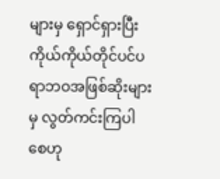များမှ ရှောင်ရှားပြီး ကိုယ်ကိုယ်တိုင်ပင်ပရာဘဝအဖြစ်ဆိုးများမှ လွတ်ကင်းကြပါစေဟု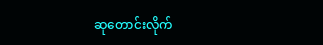ဆုတောင်းလိုက်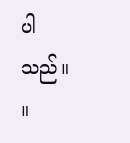ပါသည်။ ။